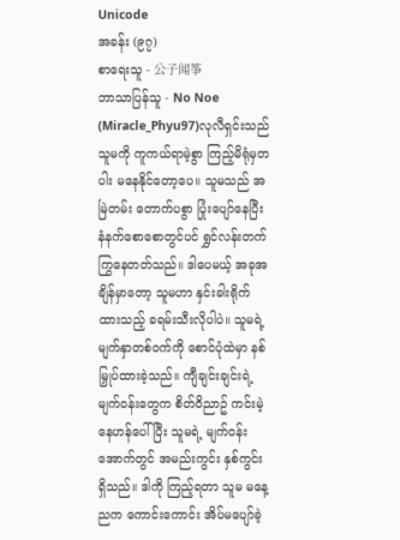Unicode
အခန်း (၉၇)
စာရေးသူ - 公子闻筝
ဘာသာပြန်သူ - No Noe (Miracle_Phyu97)လုလီရှင်းသည် သူမကို ကူကယ်ရာမဲ့စွာ ကြည့်မိရုံမှတပါး မနေနိုင်တော့ပေ။ သူမသည် အမြဲတမ်း တောက်ပစွာ ပြုံးပျော်နေပြီး နံနက်စောစောတွင်ပင် ရွှင်လန်းတက်ကြွနေတတ်သည်။ ဒါပေမယ့် အခုအချိန်မှာတော့ သူမဟာ နှင်းခါးရိုက်ထားသည့် ခရမ်းသီးလိုပါပဲ။ သူမရဲ့ မျက်နှာတစ်ဝက်ကို စောင်ပုံထဲမှာ နစ်မြှုပ်ထားခဲ့သည်။ ကျီချင်းချင်းရဲ့ မျက်ဝန်းတွေက စိတ်ဝိညာဥ် ကင်းမဲ့နေဟန်ပေါ်ပြီး သူမရဲ့ မျက်ဝန်းအောက်တွင် အမည်းကွင်း နှစ်ကွင်းရှိသည်။ ဒါကို ကြည့်ရတာ သူမ မနေ့ညက ကောင်းကောင်း အိပ်မပျော်ခဲ့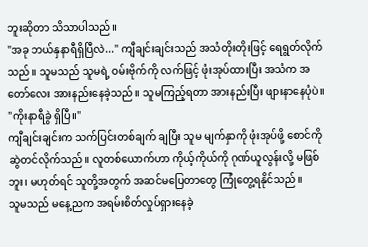ဘူးဆိုတာ သိသာပါသည်။
"အခု ဘယ်နှနာရီရှိပြီလဲ..." ကျီချင်းချင်းသည် အသံတိုးတိုးဖြင့် ရေရွတ်လိုက်သည်။ သူမသည် သူမရဲ့ ဝမ်းဗိုက်ကို လက်ဖြင့် ဖုံးအုပ်ထားပြီး အသံက အတော်လေး အားနည်းနေခဲ့သည်။ သူမကြည့်ရတာ အားနည်းပြီး ဖျားနာနေပုံပဲ။
"ကိုးနာရီခွဲ ရှိပြီ။"
ကျီချင်းချင်းက သက်ပြင်းတစ်ချက် ချပြီး သူမ မျက်နှာကို ဖုံးအုပ်ဖို့ စောင်ကို ဆွဲတင်လိုက်သည်။ လူတစ်ယောက်ဟာ ကိုယ့်ကိုယ်ကို ဂုဏ်ယူလွန်းလို့ မဖြစ်ဘူး၊ မဟုတ်ရင် သူတို့အတွက် အဆင်မပြေတာတွေ ကြုံတွေ့ရနိုင်သည်။
သူမသည် မနေ့ညက အရမ်းစိတ်လှုပ်ရှားနေခဲ့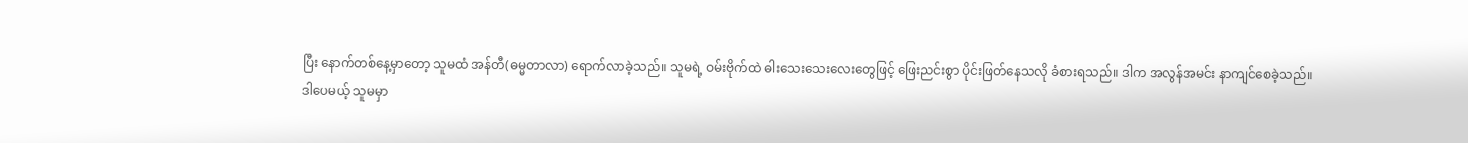ပြီး နောက်တစ်နေ့မှာတော့ သူမထံ အန်တီ(ဓမ္မတာလာ) ရောက်လာခဲ့သည်။ သူမရဲ့ ဝမ်းဗိုက်ထဲ ဓါးသေးသေးလေးတွေဖြင့် ဖြေးညင်းစွာ ပိုင်းဖြတ်နေသလို ခံစားရသည်။ ဒါက အလွန်အမင်း နာကျင်စေခဲ့သည်။
ဒါပေမယ့် သူမမှာ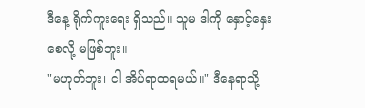ဒီနေ့ ရိုက်ကူးရေး ရှိသည်။ သူမ ဒါကို နှောင့်နှေးစေလို့ မဖြစ်ဘူး။
"မဟုတ်ဘူး၊ ငါ အိပ်ရာထရမယ်။" ဒီနေရာသို့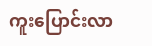ကူးပြောင်းလာ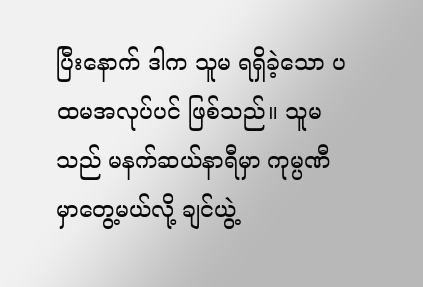ပြီးနောက် ဒါက သူမ ရရှိခဲ့သော ပထမအလုပ်ပင် ဖြစ်သည်။ သူမသည် မနက်ဆယ်နာရီမှာ ကုမ္ပဏီမှာတွေ့မယ်လို့ ချင်ယွဲ့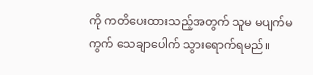ကို ကတိပေးထားသည့်အတွက် သူမ မပျက်မကွက် သေချာပေါက် သွားရောက်ရမည်။